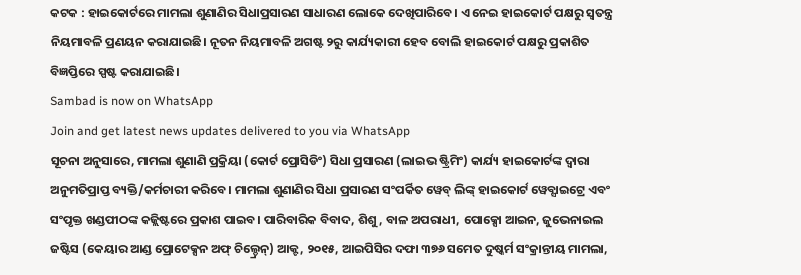କଟକ : ହାଇକୋର୍ଟରେ ମାମଲା ଶୁଣାଣିର ସିଧାପ୍ରସାରଣ ସାଧାରଣ ଲୋକେ ଦେଖିପାରିବେ। ଏ ନେଇ ହାଇକୋର୍ଟ ପକ୍ଷରୁ ସ୍ବତନ୍ତ୍ର ନିୟମାବଳି ପ୍ରଣୟନ କରାଯାଇଛି। ନୂତନ ନିୟମାବଳି ଅଗଷ୍ଟ ୨ରୁ କାର୍ଯ୍ୟକାରୀ ହେବ ବୋଲି ହାଇକୋର୍ଟ ପକ୍ଷରୁ ପ୍ରକାଶିତ ବିଜ୍ଞପ୍ତିରେ ସ୍ପଷ୍ଟ କରାଯାଇଛି।
Sambad is now on WhatsApp
Join and get latest news updates delivered to you via WhatsApp
ସୂଚନା ଅନୁସାରେ, ମାମଲା ଶୁଣାଣି ପ୍ରକ୍ରିୟା (କୋର୍ଟ ପ୍ରୋସିଡିଂ) ସିଧା ପ୍ରସାରଣ (ଲାଇଭ ଷ୍ଟ୍ରିମିଂ) କାର୍ଯ୍ୟ ହାଇକୋର୍ଟଙ୍କ ଦ୍ବାରା ଅନୁମତିପ୍ରାପ୍ତ ବ୍ୟକ୍ତି/କର୍ମଚାରୀ କରିବେ। ମାମଲା ଶୁଣାଣିର ସିଧା ପ୍ରସାରଣ ସଂପର୍କିତ ୱେବ୍ ଲିଙ୍କ୍ ହାଇକୋର୍ଟ ୱେବ୍ସାଇଟ୍ରେ ଏବଂ ସଂପୃକ୍ତ ଖଣ୍ଡପୀଠଙ୍କ କଜ୍ଲିଷ୍ଟରେ ପ୍ରକାଶ ପାଇବ। ପାରିବାରିକ ବିବାଦ, ଶିଶୁ, ବାଳ ଅପରାଧୀ, ପୋକ୍ସୋ ଆଇନ, ଜୁଭେନାଇଲ ଜଷ୍ଟିସ (କେୟାର ଆଣ୍ଡ ପ୍ରୋଟେକ୍ସନ ଅଫ୍ ଚିଲ୍ଡ୍ରେନ୍) ଆକ୍ଟ, ୨୦୧୫, ଆଇପିସିର ଦଫା ୩୭୬ ସମେତ ଦୁଷ୍କର୍ମ ସଂକ୍ରାନ୍ତୀୟ ମାମଲା,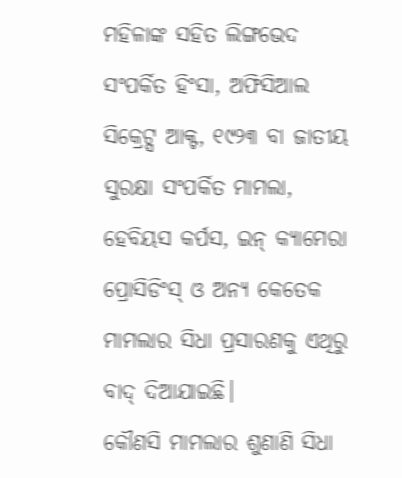ମହିଳାଙ୍କ ସହିତ ଲିଙ୍ଗଭେଦ ସଂପର୍କିତ ହିଂସା, ଅଫିସିଆଲ ସିକ୍ରେଟ୍ସ ଆକ୍ଟ, ୧୯୨୩ ବା ଜାତୀୟ ସୁରକ୍ଷା ସଂପର୍କିତ ମାମଲା, ହେବିୟସ କର୍ପସ, ଇନ୍ କ୍ୟାମେରା ପ୍ରୋସିଡିଂସ୍ ଓ ଅନ୍ୟ କେତେକ ମାମଲାର ସିଧା ପ୍ରସାରଣକୁ ଏଥିରୁ ବାଦ୍ ଦିଆଯାଇଛି।
କୌଣସି ମାମଲାର ଶୁଣାଣି ସିଧା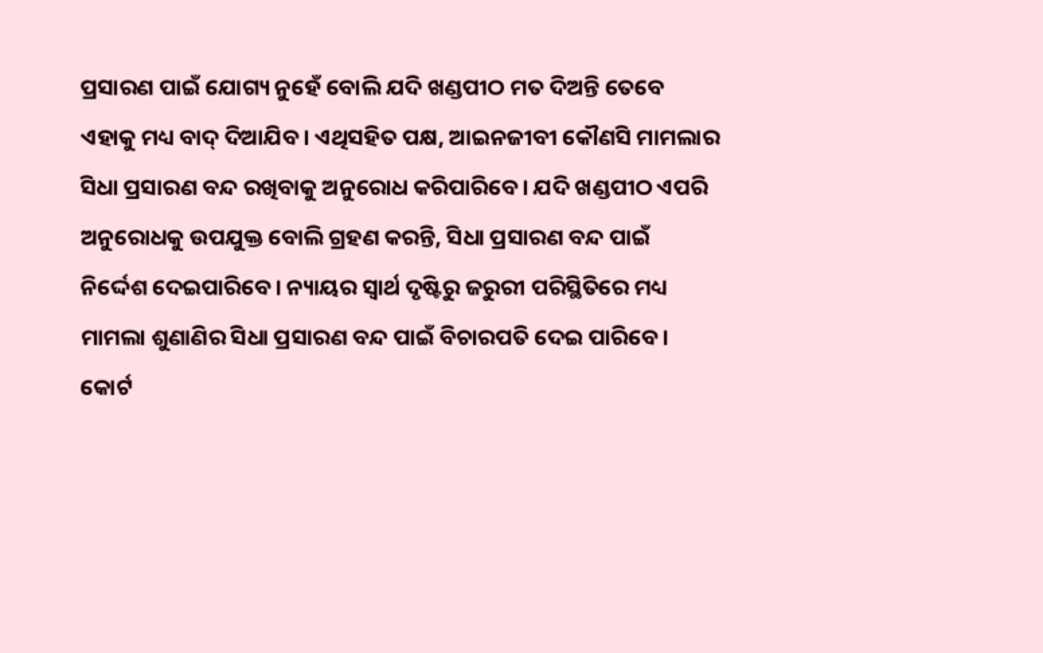ପ୍ରସାରଣ ପାଇଁ ଯୋଗ୍ୟ ନୁହେଁ ବୋଲି ଯଦି ଖଣ୍ଡପୀଠ ମତ ଦିଅନ୍ତି ତେବେ ଏହାକୁ ମଧ୍ୟ ବାଦ୍ ଦିଆଯିବ। ଏଥିସହିତ ପକ୍ଷ, ଆଇନଜୀବୀ କୌଣସି ମାମଲାର ସିଧା ପ୍ରସାରଣ ବନ୍ଦ ରଖିବାକୁ ଅନୁରୋଧ କରିପାରିବେ। ଯଦି ଖଣ୍ଡପୀଠ ଏପରି ଅନୁରୋଧକୁ ଉପଯୁକ୍ତ ବୋଲି ଗ୍ରହଣ କରନ୍ତି, ସିଧା ପ୍ରସାରଣ ବନ୍ଦ ପାଇଁ ନିର୍ଦ୍ଦେଶ ଦେଇପାରିବେ। ନ୍ୟାୟର ସ୍ବାର୍ଥ ଦୃଷ୍ଟିରୁ ଜରୁରୀ ପରିସ୍ଥିତିରେ ମଧ୍ୟ ମାମଲା ଶୁଣାଣିର ସିଧା ପ୍ରସାରଣ ବନ୍ଦ ପାଇଁ ବିଚାରପତି ଦେଇ ପାରିବେ। କୋର୍ଟ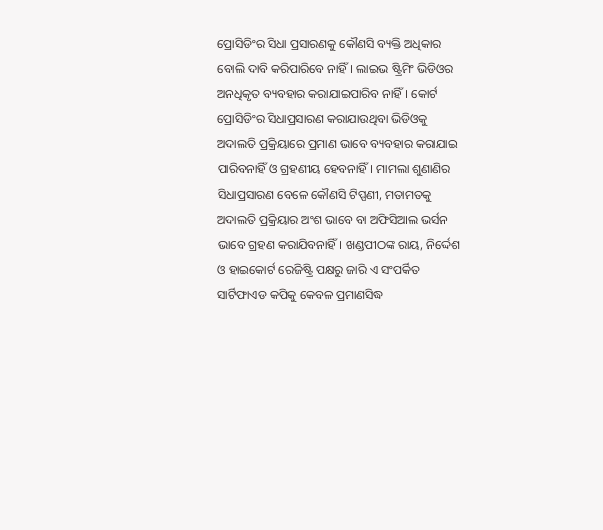ପ୍ରୋସିଡିଂର ସିଧା ପ୍ରସାରଣକୁ କୌଣସି ବ୍ୟକ୍ତି ଅଧିକାର ବୋଲି ଦାବି କରିପାରିବେ ନାହିଁ। ଲାଇଭ ଷ୍ଟ୍ରିମିଂ ଭିଡିଓର ଅନଧିକୃତ ବ୍ୟବହାର କରାଯାଇପାରିବ ନାହିଁ। କୋର୍ଟ ପ୍ରୋସିଡିଂର ସିଧାପ୍ରସାରଣ କରାଯାଉଥିବା ଭିଡିଓକୁ ଅଦାଲତି ପ୍ରକ୍ରିୟାରେ ପ୍ରମାଣ ଭାବେ ବ୍ୟବହାର କରାଯାଇ ପାରିବନାହିଁ ଓ ଗ୍ରହଣୀୟ ହେବନାହିଁ। ମାମଲା ଶୁଣାଣିର ସିଧାପ୍ରସାରଣ ବେଳେ କୌଣସି ଟିପ୍ପଣୀ, ମତାମତକୁ ଅଦାଲତି ପ୍ରକ୍ରିୟାର ଅଂଶ ଭାବେ ବା ଅଫିସିଆଲ ଭର୍ସନ ଭାବେ ଗ୍ରହଣ କରାଯିବନାହିଁ। ଖଣ୍ଡପୀଠଙ୍କ ରାୟ, ନିର୍ଦ୍ଦେଶ ଓ ହାଇକୋର୍ଟ ରେଜିଷ୍ଟ୍ରି ପକ୍ଷରୁ ଜାରି ଏ ସଂପର୍କିତ ସାର୍ଟିଫାଏଡ କପିକୁ କେବଳ ପ୍ରମାଣସିଦ୍ଧ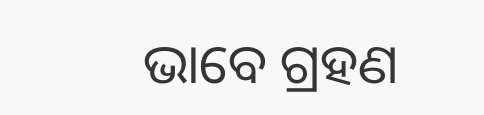ଭାବେ ଗ୍ରହଣ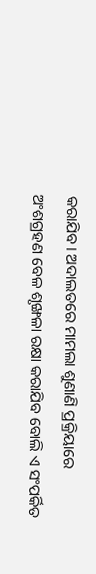କରାଯିବ। ଅଦାଲତରେ ମାମଲା ଶୁଣାଣି ପ୍ରକ୍ରିୟାରେ ଅଂଶଗ୍ରହଣ ବେଳ ଶୃଙ୍ଖଳା ରକ୍ଷା କରାଯିବ ବୋଲି ଏ ସଂପର୍କିତ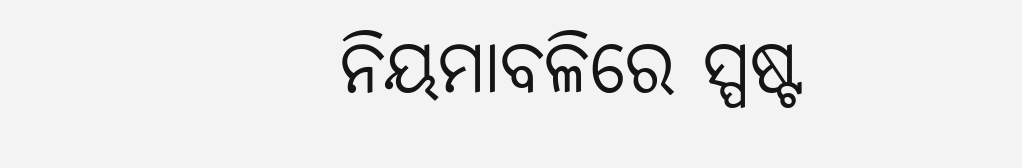ନିୟମାବଳିରେ ସ୍ପଷ୍ଟ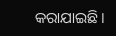କରାଯାଇଛି।